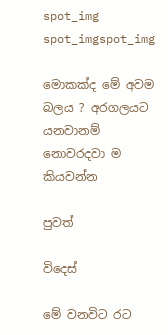spot_img
spot_imgspot_img

මොකක්ද මේ අවම බලය ? අරගලයට යනවානම් නොවරදවා ම කියවන්න

පුවත්

විදෙස්

මේ වනවිට රට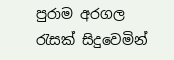පුරාම අරගල රැසක් සිදුවෙමින්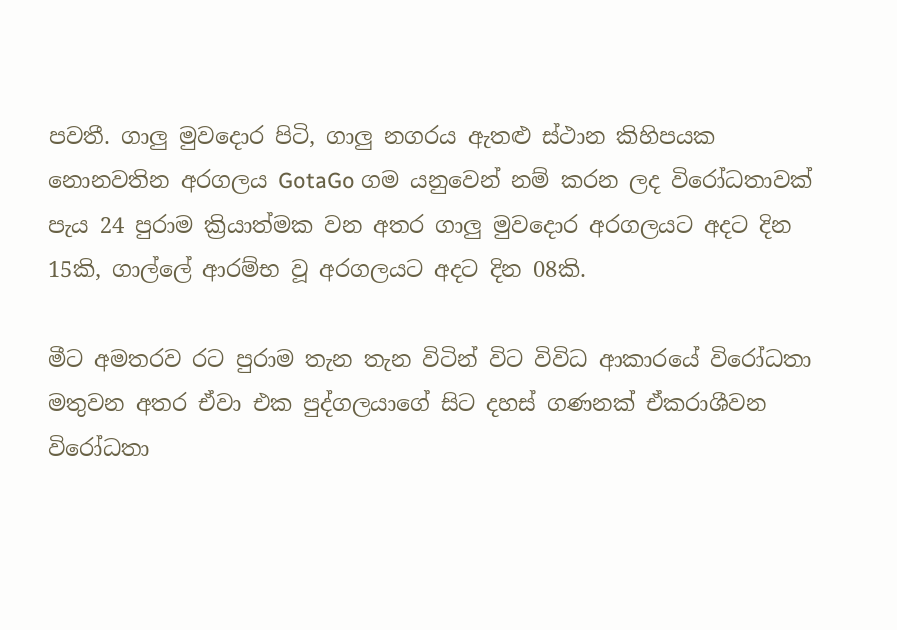පවතී. ගාලු මුවදොර පිටි, ගාලු නගරය ඇතළු ස්ථාන කිහිපයක නොනවතින අරගලය GotaGo ගම යනුවෙන් නම් කරන ලද විරෝධතාවක් පැය 24 පුරාම ක්‍රියාත්මක වන අතර ගාලු මුවදොර අරගලයට අදට දින 15කි, ගාල්ලේ ආරම්භ වූ අරගලයට අදට දින 08කි.

මීට අමතරව රට පුරාම තැන තැන විටින් විට විවිධ ආකාරයේ විරෝධතා මතුවන අතර ඒවා එක පුද්ගලයාගේ සිට දහස් ගණනක් ඒකරාශීවන විරෝධතා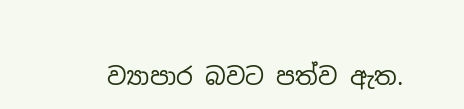ව්‍යාපාර බවට පත්ව ඇත.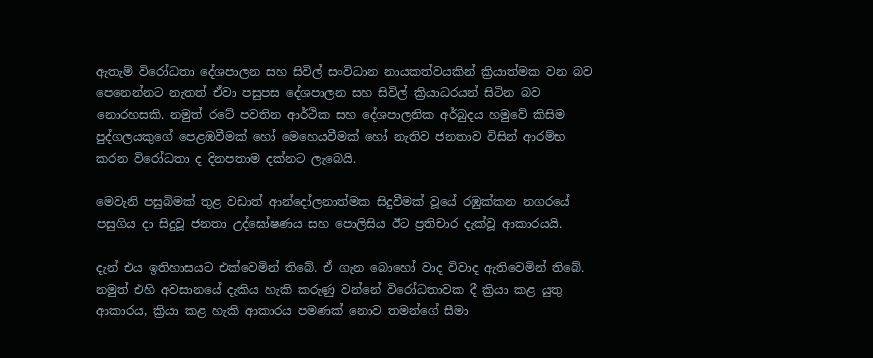ඇතැම් විරෝධතා දේශපාලන සහ සිවිල් සංවිධාන නායකත්වයකින් ක්‍රියාත්මක වන බව පෙනෙන්නට නැතත් ඒවා පසුපස දේශපාලන සහ සිවිල් ක්‍රියාධරයන් සිටින බව නොරහසකි. නමුත් රටේ පවතින ආර්ථික සහ දේශපාලනික අර්බුදය හමුවේ කිසිම පුද්ගලයකුගේ පෙළඹවීමක් හෝ මෙහෙයවීමක් හෝ නැතිව ජනතාව විසින් ආරම්භ කරන විරෝධතා ද දිනපතාම දක්නට ලැබෙයි.

මෙවැනි පසුබිමක් තුළ වඩාත් ආන්දෝලනාත්මක සිදුවීමක් වූයේ රඹුක්කන නගරයේ පසුගිය දා සිදුවූ ජනතා උද්ඝෝෂණය සහ පොලිසිය ඊට ප්‍රතිචාර දැක්වූ ආකාරයයි.

දැන් එය ඉතිහාසයට එක්වෙමින් තිබේ. ඒ ගැන බොහෝ වාද විවාද ඇතිවෙමින් තිබේ. නමුත් එහි අවසානයේ දැකිය හැකි කරුණු වන්නේ විරෝධතාවක දී ක්‍රියා කළ යුතු ආකාරය, ක්‍රියා කළ හැකි ආකාරය පමණක් නොව තමන්ගේ සීමා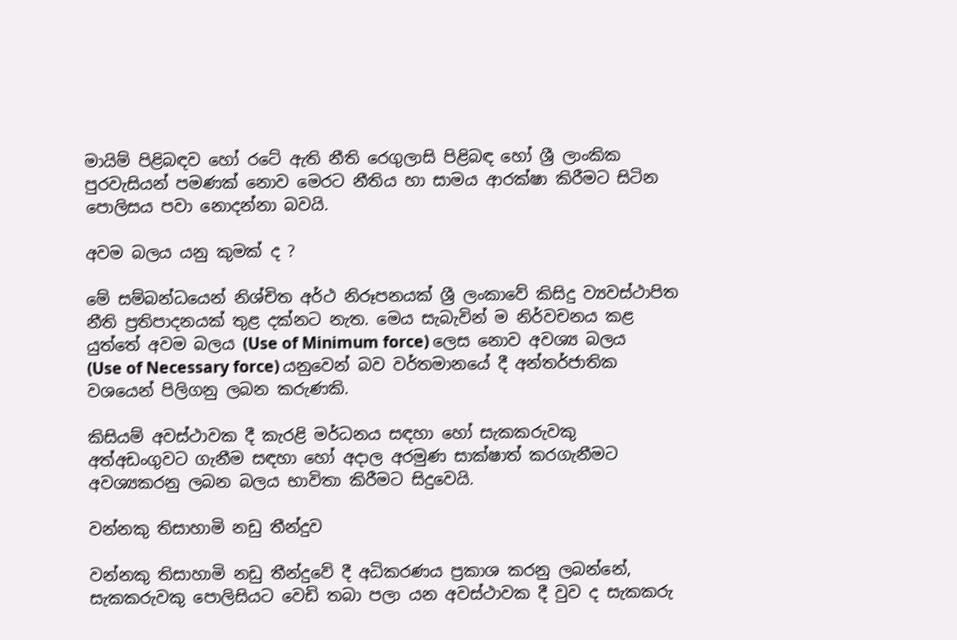මායිම් පිළිබඳව හෝ රටේ ඇති නීති රෙගුලාසි පිළිබඳ හෝ ශ්‍රී ලාංකික පුරවැසියන් පමණක්‍ නොව මෙරට නීතිය හා සාමය ආරක්ෂා කිරීමට සිටින පොලිසය පවා නොදන්නා බවයි.

අවම බලය යනු කුමක් ද ?

මේ සම්බන්ධයෙන් නිශ්චිත අර්ථ නිරූපනයක් ශ්‍රී ලංකාවේ කිසිදු ව්‍යවස්ථාපිත නීති ප්‍රතිපාදනයක් තුළ දක්නට නැත. මෙය සැබැවින් ම නිර්වචනය කළ යුත්තේ අවම බලය (Use of Minimum force) ලෙස නොව අවශ්‍ය බලය (Use of Necessary force) යනුවෙන් බව වර්තමානයේ දී අන්තර්ජාතික වශයෙන් පිලිගනු ලබන කරුණකි.

කිසියම් අවස්ථාවක දී කැරළි මර්ධනය සඳහා හෝ සැකකරුවකු අත්අඩංගුවට ගැනීම සඳහා හෝ අදාල අරමුණ සාක්ෂාත් කරගැනීමට අවශ්‍යකරනු ලබන බලය භාවිතා කිරීමට සිදුවෙයි.

වන්නකු තිසාහාමි නඩු තීන්දුව

වන්නකු තිසාහාමි නඩු තීන්දුවේ දී අධිකරණය ප්‍රකාශ කරනු ලබන්නේ, සැකකරුවකු පොලිසියට වෙඩි තබා පලා යන අවස්ථාවක දී වුව ද සැකකරු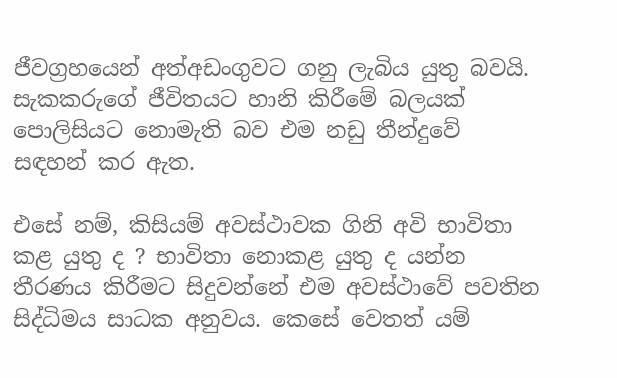ජීවග්‍රහයෙන් අත්අඩංගුවට ගනු ලැබිය යුතු බවයි. සැකකරුගේ ජීවිතයට හානි කිරීමේ බලයක් පොලිසියට නොමැති බව එම නඩු තීන්දුවේ සඳහන් කර ඇත.

එසේ නම්, කිසියම් අවස්ථාවක ගිනි අවි භාවිතා කළ යුතු ද ? භාවිතා නොකළ යුතු ද යන්න තීරණය කිරීමට සිදුවන්නේ එම අවස්ථාවේ පවතින සිද්ධිමය සාධක අනුවය. කෙසේ වෙතත් යම්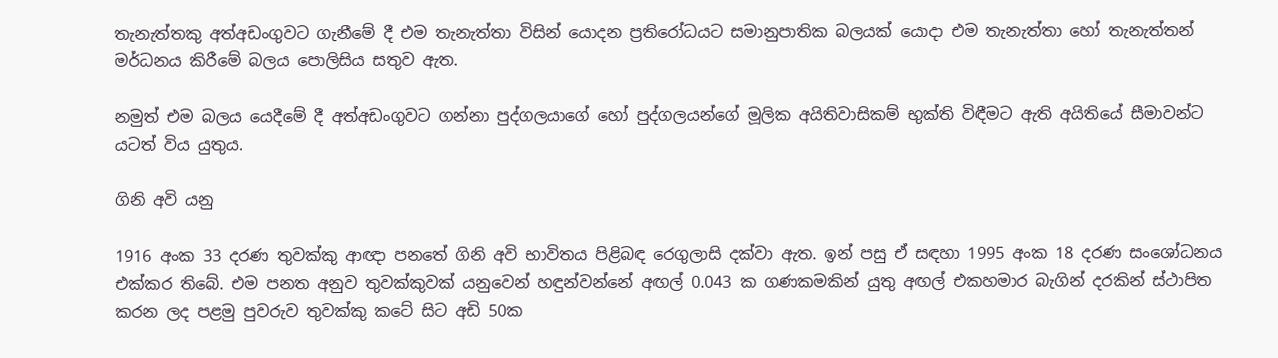තැනැත්තකු අත්අඩංගුවට ගැනීමේ දී එම තැනැත්තා විසින් යොදන ප්‍රතිරෝධයට සමානුපාතික බලයක් යොදා එම තැනැත්තා හෝ තැනැත්තන් මර්ධනය කිරීමේ බලය පොලිසිය සතුව ඇත.

නමුත් එම බලය යෙදීමේ දී අත්අඩංගුවට ගන්නා පුද්ගලයාගේ හෝ පුද්ගලයන්ගේ මූලික අයිතිවාසිකම් භුක්ති විඳීමට ඇති අයිතියේ සීමාවන්ට යටත් විය යුතුය.

ගිනි අවි යනු

1916 අංක 33 දරණ තුවක්කු ආඥා පනතේ ගිනි අවි භාවිතය පිළිබඳ රෙගුලාසි දක්වා ඇත. ඉන් පසු ඒ සඳහා 1995 අංක 18 දරණ සංශෝධනය එක්කර තිබේ. එම පනත අනුව තුවක්කුවක් යනුවෙන් හඳුන්වන්නේ අඟල් 0.043 ක ගණකමකින් යුතු අඟල් එකහමාර බැගින් දරකින් ස්ථාපිත කරන ලද පළමු පුවරුව තුවක්කු කටේ සිට අඩි 50ක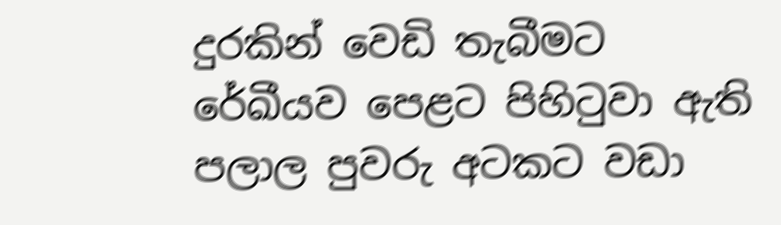දුරකින් වෙඩි තැබීමට රේඛීයව පෙළට පිහිටුවා ඇති පලාල පුවරු අටකට වඩා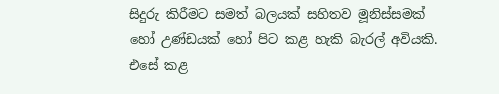සිදුරු කිරීමට සමත් බලයක් සහිතව මූනිස්සමක් හෝ උණ්ඩයක් හෝ පිට කළ හැකි බැරල් අවියකි. එසේ කළ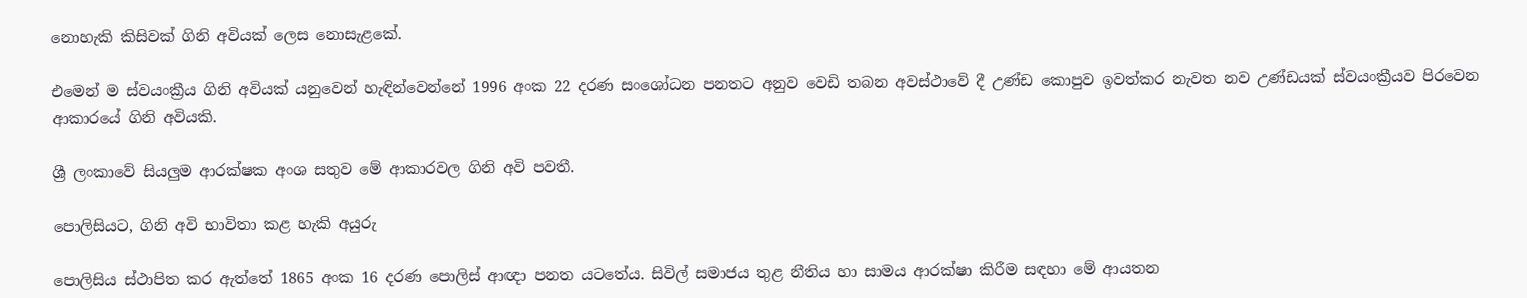නොහැකි කිසිවක් ගිනි අවියක් ලෙස නොසැළකේ.

එ‍මෙන් ම ස්වයංක්‍රීය ගිනි අවියක් යනුවෙන් හැඳින්වෙන්නේ 1996 අංක 22 දරණ සංශෝධන පනතට අනුව වෙඩි තබන අවස්ථාවේ දී උණ්ඩ කොපුව ඉවත්කර නැවත නව උණ්ඩයක් ස්වයංක්‍රීයව පිරවෙන ආකාරයේ ගිනි අවියකි.

ශ්‍රී ලංකාවේ සියලුම ආරක්ෂක අංශ සතුව මේ ආකාරවල ගිනි අවි පවතී.

පොලිසියට, ගිනි අවි භාවිතා කළ හැකි අයුරු

පොලිසිය ස්ථාපිත කර ඇත්තේ 1865 අංක 16 දරණ පොලිස් ආඥා පනත යටතේය. සිවිල් සමාජය තුළ නීතිය හා සාමය ආරක්ෂා කිරීම සඳහා මේ ආයතන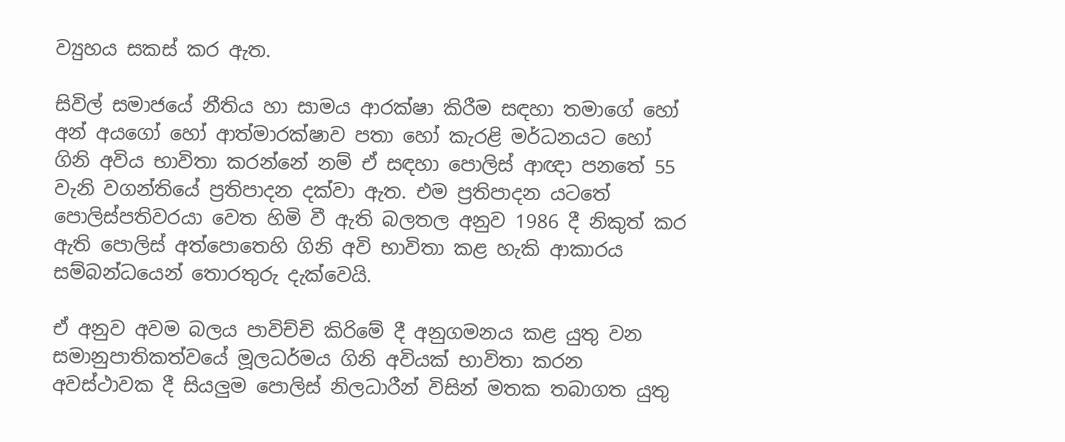ව්‍යුහය සකස් කර ඇත.

සිවිල් සමාජයේ නීතිය හා සාමය ආරක්ෂා කිරීම සඳහා තමාගේ හෝ අන් අයගෝ හෝ ආත්මාරක්ෂාව පතා හෝ කැරළි මර්ධනයට හෝ ගිනි අවිය භාවිතා කරන්නේ නම් ඒ සඳහා පොලිස් ආඥා පනතේ 55 වැනි වගන්තියේ ප්‍රතිපාදන දක්වා ඇත. එම ප්‍රතිපාදන යටතේ පොලිස්පතිවරයා වෙත හිමි වී ඇති බලතල අනුව 1986 දී නිකුත් කර ඇති පොලිස් අත්පොතෙහි ගිනි අවි භාවිතා කළ හැකි ආකාරය සම්බන්ධයෙන් තොරතුරු දැක්වෙයි.

ඒ අනුව අවම බලය පාවිච්චි කිරිමේ දී අනුගමනය කළ යුතු වන සමානුපාතිකත්වයේ මූලධර්මය ගිනි අවියක් භාවිතා කරන අවස්ථාවක දී සියලුම පොලිස් නිලධාරීන් විසින් මතක තබාගත යුතු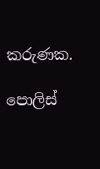කරුණක.

පොලිස්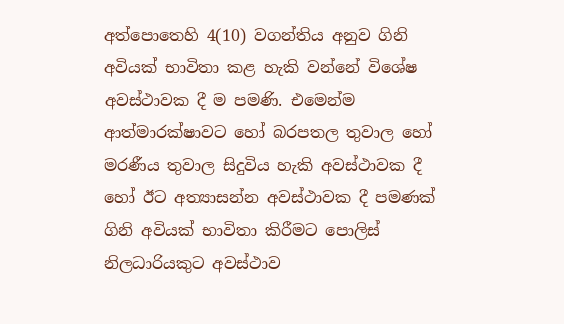අත්පොතෙහි 4(10) වගන්තිය අනුව ගිනි අවියක් භාවිතා කළ හැකි වන්නේ විශේෂ අවස්ථාවක දී ම පමණි. එමෙන්ම ආත්මාරක්ෂාවට හෝ බරපතල තුවාල හෝ මරණීය තුවාල සිදුවිය හැකි අවස්ථාවක දී හෝ ඊට අත්‍යාසන්න අවස්ථාවක දී පමණක් ගිනි අවියක් භාවිතා කිරීමට පොලිස් නිලධාරියකුට අවස්ථාව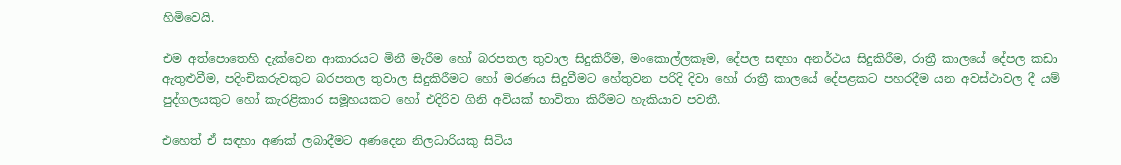හිමිවෙයි.

එම අත්පොතෙහි දැක්වෙන ආකාරයට මිනී මැරීම හෝ බරපතල තුවාල සිදුකිරීම, මංකොල්ලකෑම, දේපල සඳහා අනර්ථය සිදුකිරීම, රාත්‍රී කාලයේ දේපල කඩා ඇතුළුවීම, පදිංචිකරුවකුට බරපතල තුවාල සිදුකිරීමට හෝ මරණය සිදුවීමට හේතුවන පරිදි දිවා හෝ රාත්‍රී කාලයේ දේපළකට පහරදීම යන අවස්ථාවල දී යම් පුද්ගලයකුට හෝ කැරළිකාර සමූහයකට හෝ එදිරිව ගිනි අවියක් භාවිතා කිරීමට හැකියාව පවතී.

එහෙත් ඒ සඳහා අණක් ලබාදීමට අණදෙන නිලධාරියකු සිටිය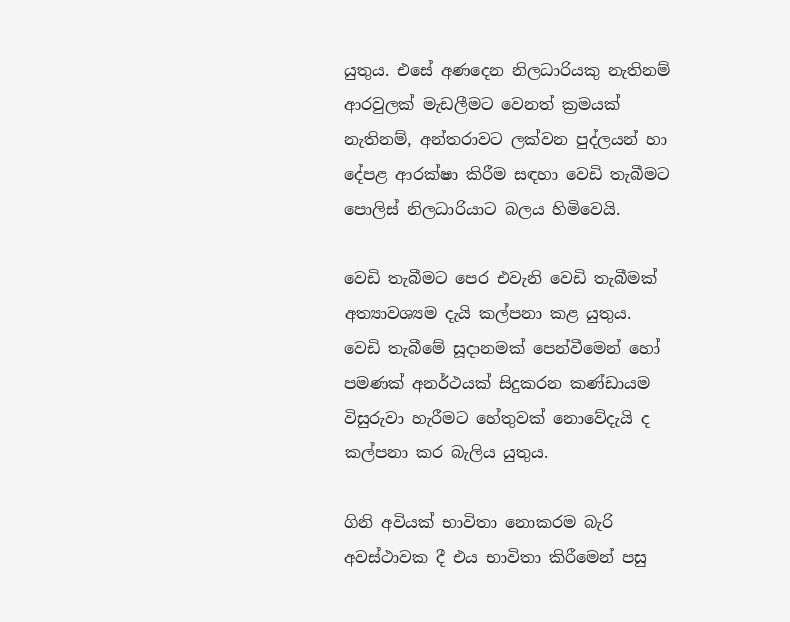යුතුය. එසේ අණදෙන නිලධාරියකු නැතිනම් ආරවුලක් මැඩලීමට වෙනත් ක්‍රමයක් නැතිනම්, අන්තරාවට ලක්වන පුද්ලයන් හා දේපළ ආරක්ෂා කිරීම සඳහා වෙඩි තැබීමට පොලිස් නිලධාරියාට බලය හිමිවෙයි.

වෙඩි තැබීමට පෙර එවැනි වෙඩි තැබීමක් අත්‍යාවශ්‍යම දැයි කල්පනා කළ යුතුය. වෙඩි තැබීමේ සූදානමක් පෙන්වීමෙන් හෝ පමණක් අනර්ථයක් සිදුකරන කණ්ඩායම විසුරුවා හැරීමට හේතුවක් නොවේදැයි ද කල්පනා කර බැලිය යුතුය.

ගිනි අවියක් භාවිතා නොකරම බැරි අවස්ථාවක දී එය භාවිතා කිරීමෙන් පසු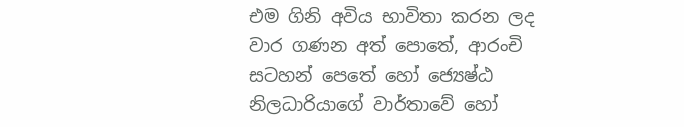එම ගිනි අවිය භාවිතා කරන ලද වාර ගණන අත් පොතේ, ආරංචි සටහන් පෙතේ හෝ ජ්‍යෙෂ්ඨ නිලධාරියාගේ වාර්තාවේ හෝ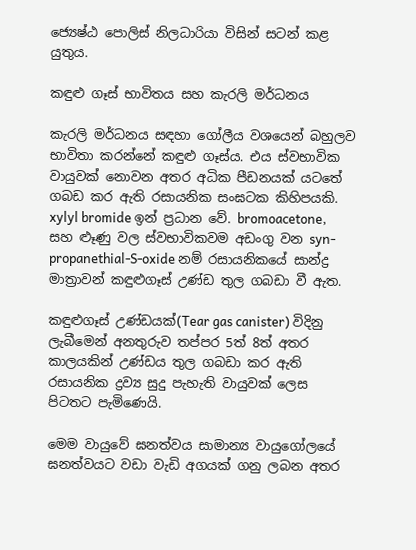ජ්‍යෙෂ්ඨ පොලිස් නිලධාරියා විසින් සටන් කළ යුතුය.

කඳුළු ගෑස් භාවිතය සහ කැරලි මර්ධනය

කැරලි මර්ධනය සඳහා ගෝලීය වශයෙන් බහුලව භාවිතා කරන්නේ කඳුළු ගෑස්ය. එය ස්වභාවික වායුවක් නොවන අතර අධික පීඩනයක් යටතේ ගබඩ කර ඇති රසායනික සංඝටක කිහිපයකි. xylyl bromide ඉන් ප්‍රධාන වේ. bromoacetone, සහ ළූණු වල ස්වභාවිකවම අඩංගු වන syn-propanethial-S-oxide නම් රසායනිකයේ සාන්ද්‍ර මාත්‍රාවන් කඳුළුගෑස් උණ්ඩ තුල ගබඩා වී ඇත.

කඳුළුගෑස් උණ්ඩයක්(Tear gas canister) විදිනු ලැබීමෙන් අනතුරුව තප්පර 5ත් 8ත් අතර කාලයකින් උණ්ඩය තුල ගබඩා කර ඇති රසායනික ද්‍රව්‍ය සුදු පැහැති වායුවක් ලෙස පිටතට පැමිණෙයි.

මෙම වායුවේ ඝනත්වය සාමාන්‍ය වායුගෝලයේ ඝනත්වයට වඩා වැඩි අගයක් ගනු ලබන අතර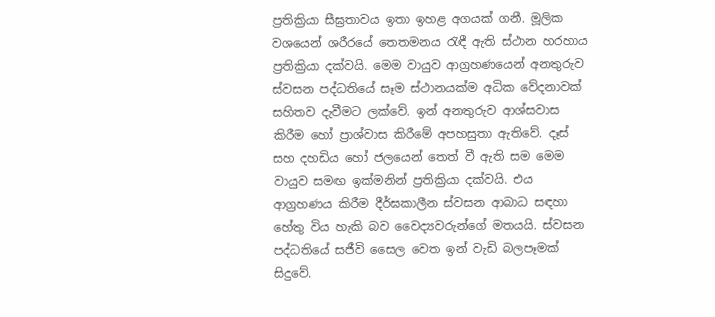ප්‍රතික්‍රියා සීඝ්‍රතාවය ඉතා ඉහළ අගයක් ගනී. මූලික වශයෙන් ශරීරයේ තෙතමනය රැඳී ඇති ස්ථාන හරහාය ප්‍රතික්‍රියා දක්වයි. මෙම වායුව ආග්‍රහණයෙන් අනතුරුව ස්වසන පද්ධතියේ සෑම ස්ථානයක්ම අධික වේදනාවක් සහිතව දැවීමට ලක්වේ. ඉන් අනතුරුව ආශ්සවාස කිරීම හෝ ප්‍රාශ්වාස කිරීමේ අපහසුතා ඇතිවේ. දෑස් සහ දහඩිය හෝ ජලයෙන් තෙත් වී ඇති සම මෙම වායුව සමඟ ඉක්මනින් ප්‍රතික්‍රියා දක්වයි. එය ආග්‍රහණය කිරීම දීර්ඝකාලීන ස්වසන ආබාධ සඳහා හේතු විය හැකි බව වෛද්‍යවරුන්ගේ මතයයි. ස්වසන පද්ධතියේ සජීවි සෛල වෙත ඉන් වැඩි බලපෑමක් සිදුවේ.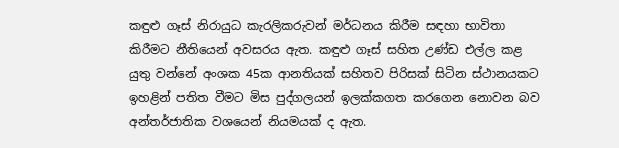කඳුළු ගෑස් නිරායුධ කැරලිකරුවන් මර්ධනය කිරීම සඳහා භාවිතා කිරීමට නීතියෙන් අවසරය ඇත. කඳුළු ගෑස් සහිත උණ්ඩ එල්ල කළ යුතු වන්නේ අංශක 45ක ආනතියක් සහිතව පිරිසක් සිටින ස්ථානයකට ඉහළින් පතිත වීමට මිස පුද්ගලයන් ඉලක්කගත කරගෙන නොවන බව අන්තර්ජාතික වශයෙන් නියමයක් ද ඇත.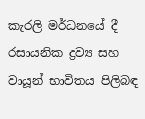කැරලි මර්ධනයේ දී රසායනික ද්‍රව්‍ය සහ වායූන් භාවිතය පිලිබඳ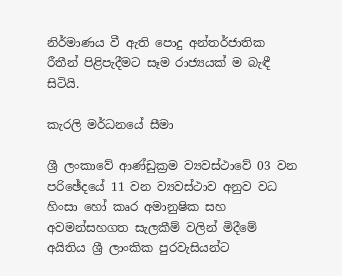නිර්මාණය වී ඇති පොදු අන්තර්ජාතික රීතීන් පිළිපැදීමට සෑම රාජ්‍යයක් ම බැඳී සිටියි.

කැරලි මර්ධනයේ සීමා

ශ්‍රී ලංකාවේ ආණ්ඩුක්‍රම ව්‍යවස්ථාවේ 03 වන පරිඡේදයේ 11 වන ව්‍යවස්ථාව අනුව වධ හිංසා හෝ කෘර අමානුෂික සහ අවමන්සහගත සැලකීම් වලින් මිදීමේ අයිතිය ශ්‍රී ලාංකික පුරවැසියන්ට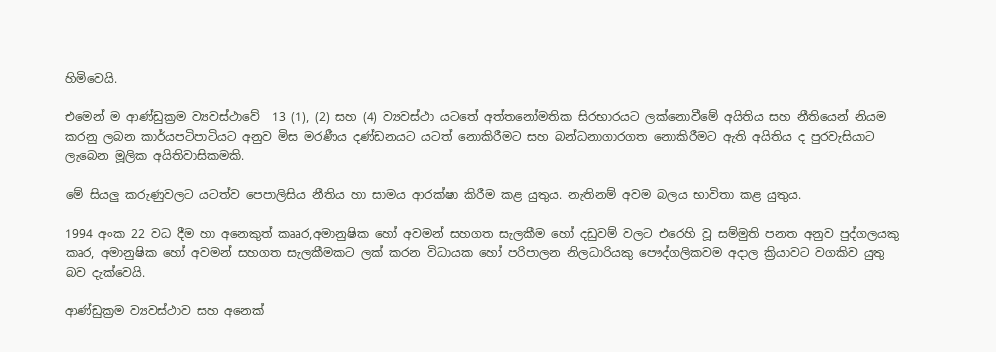හිමිවෙයි.

එමෙන් ම ආණ්ඩුක්‍රම ව්‍යවස්ථාවේ  13 (1), (2) සහ (4) ව්‍යවස්ථා යටතේ අත්තනෝමතික සිරභාරයට ලක්නොවීමේ අයිතිය සහ නීතියෙන් නියම කරනු ලබන කාර්යපටිපාටියට අනුව මිස මරණීය දණ්ඩනයට යටත් නොකිරීමට සහ බන්ධනාගාරගත නොකිරීමට ඇති අයිතිය ද පුරවැසියාට ලැබෙන මූලික අයිතිවාසිකමකි.

මේ සියලු කරුණුවලට යටත්ව පෙපාලිසිය නීතිය හා සාමය ආරක්ෂා කිරීම කළ යුතුය. නැතිනම් අවම බලය භාවිතා කළ යුතුය.

1994 අංක 22 වධ දීම හා අනෙකුත් කෲර,අමානුෂික හෝ අවමන් සහගත සැලකීම හෝ දඩුවම් වලට එරෙහි වූ සම්මුති පනත අනුව පුද්ගලයකු කෘර, අමානුෂික හෝ අවමන් සහගත සැලකීමකට ලක් කරන විධායක හෝ පරිපාලන නිලධාරියකු පෞද්ගලිකවම අදාල ක්‍රියාවට වගකිව යුතු බව දැක්වෙයි.

ආණ්ඩුක්‍රම ව්‍යවස්ථාව සහ අනෙක්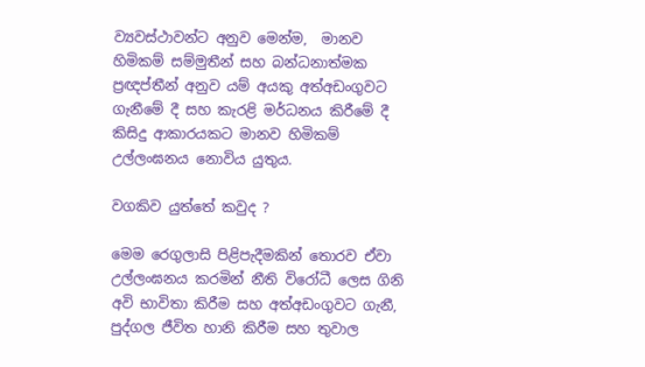ව්‍යවස්ථාවන්ට අනුව මෙන්ම,  මානව හිමිකම් සම්මුතීන් සහ බන්ධනාත්මක ප්‍රඥප්තීන් අනුව යම් අයකු අත්අඩංගුවට ගැනීමේ දී සහ කැරළි මර්ධනය කිරීමේ දී කිසිදු ආකාරයකට මානව හිමිකම් උල්ලංඝනය නොවිය යුතුය.

වගකිව යුත්තේ කවුද ?

මෙම රෙගුලාසි පිළිපැදීමකින් තොරව ඒවා උල්ලංඝනය කරමින් නීති විරෝධී ලෙස ගිනි අවි භාවිතා කිරීම සහ අත්අඩංගුවට ගැනී, පුද්ගල ජීවිත හානි කිරීම සහ තුවාල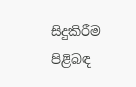සිදුකිරීම පිළිබඳ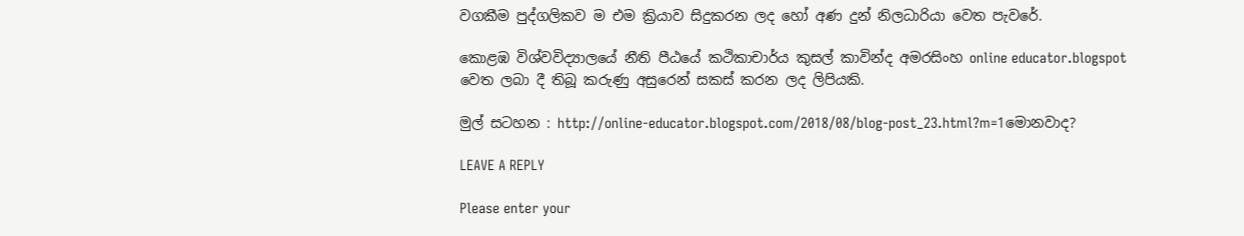වගකීම පුද්ගලිකව ම එම ක්‍රියාව සිදුකරන ලද හෝ අණ දුන් නිලධාරියා වෙත පැවරේ.

කොළඹ විශ්වවිද්‍යාලයේ නීති පීඨයේ කථිකාචාර්ය කුසල් කාවින්ද අමරසිංහ online educator.blogspot වෙත ලබා දී තිබූ කරුණු අසුරෙන් සකස් කරන ලද ලිපියකි.

මුල් සටහන : http://online-educator.blogspot.com/2018/08/blog-post_23.html?m=1මොනවාද?

LEAVE A REPLY

Please enter your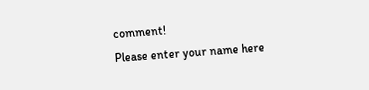comment!
Please enter your name here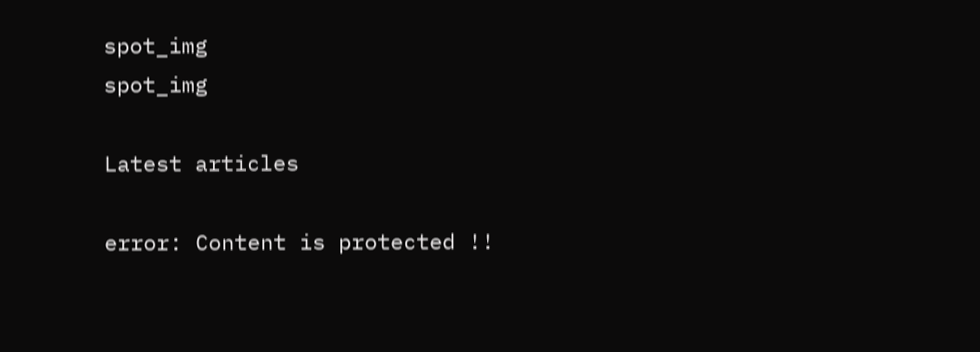spot_img
spot_img

Latest articles

error: Content is protected !!